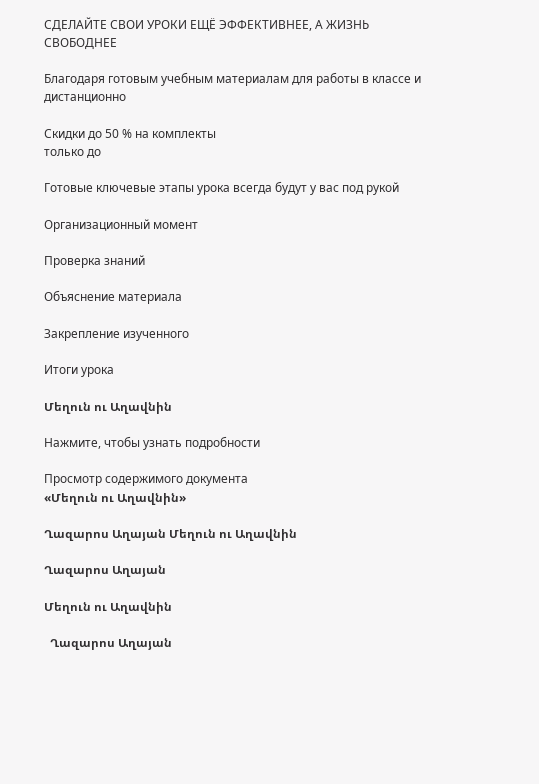СДЕЛАЙТЕ СВОИ УРОКИ ЕЩЁ ЭФФЕКТИВНЕЕ, А ЖИЗНЬ СВОБОДНЕЕ

Благодаря готовым учебным материалам для работы в классе и дистанционно

Скидки до 50 % на комплекты
только до

Готовые ключевые этапы урока всегда будут у вас под рукой

Организационный момент

Проверка знаний

Объяснение материала

Закрепление изученного

Итоги урока

Մեղուն ու Աղավնին

Нажмите, чтобы узнать подробности

Просмотр содержимого документа
«Մեղուն ու Աղավնին»

Ղազարոս Աղայան Մեղուն ու Աղավնին

Ղազարոս Աղայան

Մեղուն ու Աղավնին

  Ղազարոս Աղայան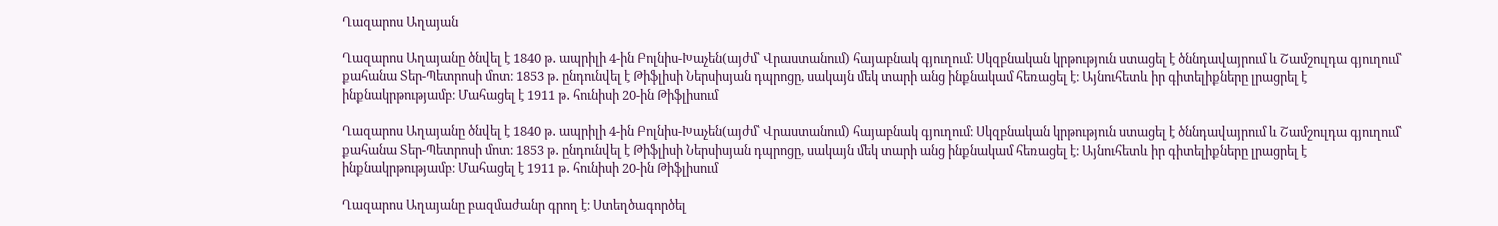Ղազարոս Աղայան

Ղազարոս Աղայանը ծնվել է 1840 թ․ ապրիլի 4-ին Բոլնիս-Խաչեն(այժմ՝ Վրաստանում) հայաբնակ գյուղում։ Սկզբնական կրթություն ստացել է ծննդավայրում և Շամշուլդա գյուղում՝ քահանա Տեր-Պետրոսի մոտ։ 1853 թ․ ընդունվել է Թիֆլիսի Ներսիսյան դպրոցը, սակայն մեկ տարի անց ինքնակամ հեռացել է։ Այնուհետև իր գիտելիքները լրացրել է ինքնակրթությամբ։ Մահացել է 1911 թ․ հունիսի 20-ին Թիֆլիսում

Ղազարոս Աղայանը ծնվել է 1840 թ․ ապրիլի 4-ին Բոլնիս-Խաչեն(այժմ՝ Վրաստանում) հայաբնակ գյուղում։ Սկզբնական կրթություն ստացել է ծննդավայրում և Շամշուլդա գյուղում՝ քահանա Տեր-Պետրոսի մոտ։ 1853 թ․ ընդունվել է Թիֆլիսի Ներսիսյան դպրոցը, սակայն մեկ տարի անց ինքնակամ հեռացել է։ Այնուհետև իր գիտելիքները լրացրել է ինքնակրթությամբ։ Մահացել է 1911 թ․ հունիսի 20-ին Թիֆլիսում

Ղազարոս Աղայանը բազմաժանր գրող է։ Ստեղծագործել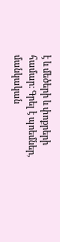է և մեծերի և փոքրերի համար։ Գրել է պոեմներ, մանկական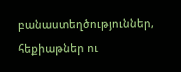բանաստեղծություններ, հեքիաթներ ու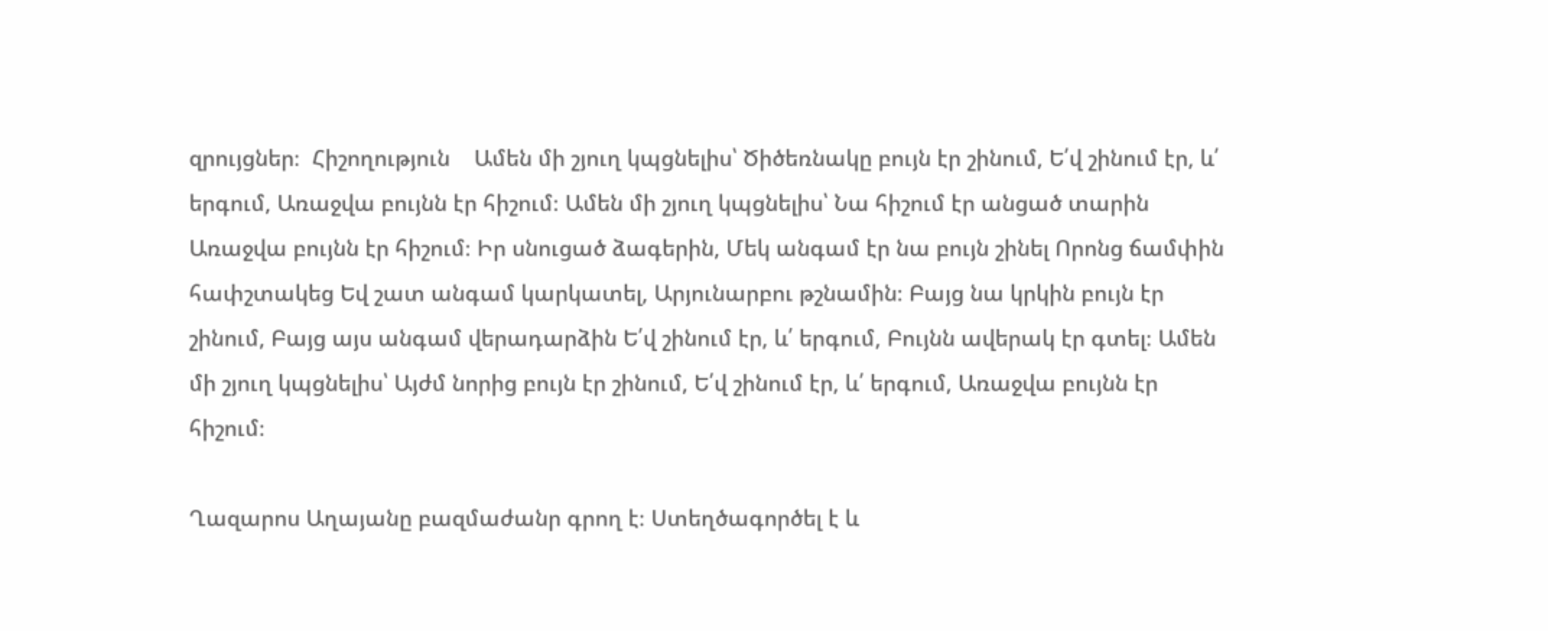զրույցներ։  Հիշողություն    Ամեն մի շյուղ կպցնելիս՝ Ծիծեռնակը բույն էր շինում, Ե՛վ շինում էր, և՛ երգում, Առաջվա բույնն էր հիշում։ Ամեն մի շյուղ կպցնելիս՝ Նա հիշում էր անցած տարին Առաջվա բույնն էր հիշում։ Իր սնուցած ձագերին, Մեկ անգամ էր նա բույն շինել Որոնց ճամփին հափշտակեց Եվ շատ անգամ կարկատել, Արյունարբու թշնամին։ Բայց նա կրկին բույն էր շինում, Բայց այս անգամ վերադարձին Ե՛վ շինում էր, և՛ երգում, Բույնն ավերակ էր գտել։ Ամեն մի շյուղ կպցնելիս՝ Այժմ նորից բույն էր շինում, Ե՛վ շինում էր, և՛ երգում, Առաջվա բույնն էր հիշում։

Ղազարոս Աղայանը բազմաժանր գրող է։ Ստեղծագործել է և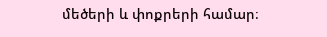մեծերի և փոքրերի համար։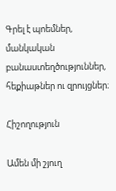Գրել է պոեմներ, մանկական բանաստեղծություններ, հեքիաթներ ու զրույցներ։

Հիշողություն

Ամեն մի շյուղ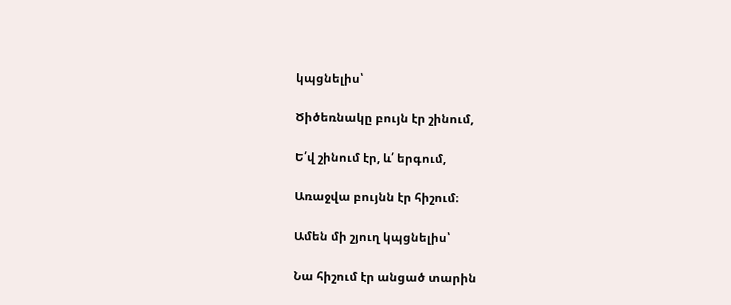կպցնելիս՝

Ծիծեռնակը բույն էր շինում,

Ե՛վ շինում էր, և՛ երգում,

Առաջվա բույնն էր հիշում։

Ամեն մի շյուղ կպցնելիս՝

Նա հիշում էր անցած տարին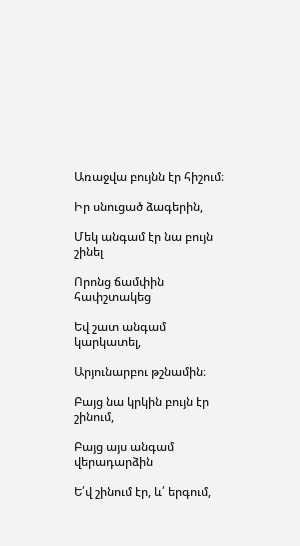Առաջվա բույնն էր հիշում։

Իր սնուցած ձագերին,

Մեկ անգամ էր նա բույն շինել

Որոնց ճամփին հափշտակեց

Եվ շատ անգամ կարկատել,

Արյունարբու թշնամին։

Բայց նա կրկին բույն էր շինում,

Բայց այս անգամ վերադարձին

Ե՛վ շինում էր, և՛ երգում,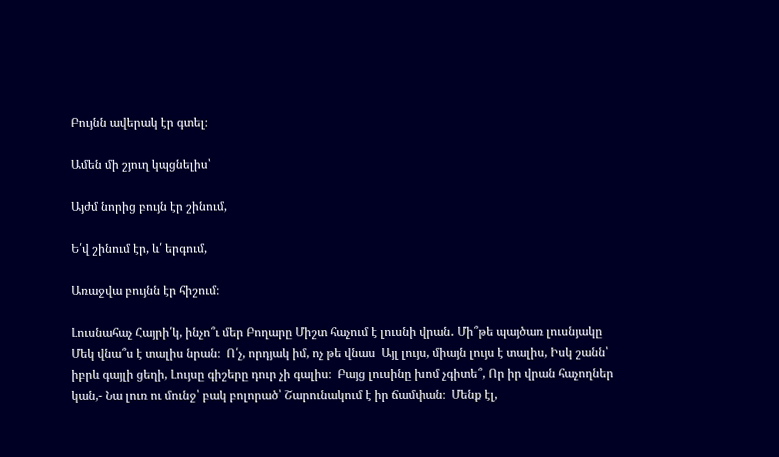Բույնն ավերակ էր գտել։

Ամեն մի շյուղ կպցնելիս՝

Այժմ նորից բույն էր շինում,

Ե՛վ շինում էր, և՛ երգում,

Առաջվա բույնն էր հիշում։

Լուսնահաչ Հայրի՛կ, ինչո՞ւ մեր Բողարը Միշտ հաչում է լուսնի վրան․ Մի՞թե պայծառ լուսնյակը Մեկ վնա՞ս է տալիս նրան։  Ո՛չ, որդյակ իմ, ոչ թե վնաս  Այլ լույս, միայն լույս է տալիս, Իսկ շանն՝ իբրև գայլի ցեղի, Լույսը գիշերը դուր չի գալիս։  Բայց լուսինը խոմ չգիտե՞, Որ իր վրան հաչողներ կան,- Նա լուռ ու մունջ՝ բակ բոլորած՝ Շարունակում է իր ճամփան։  Մենք էլ,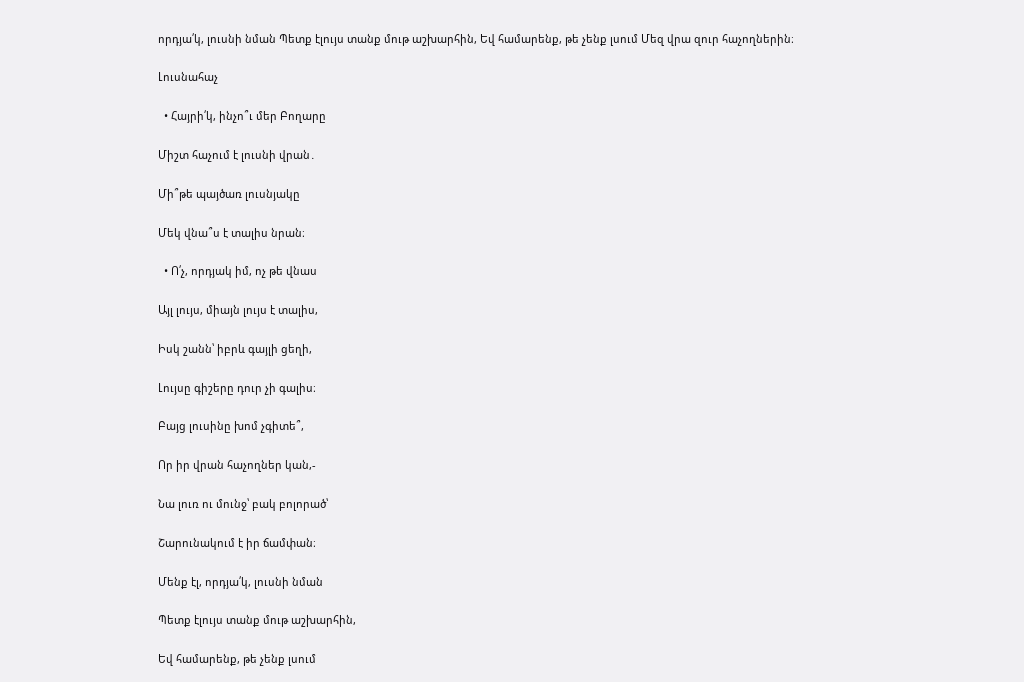որդյա՛կ, լուսնի նման Պետք էլույս տանք մութ աշխարհին, Եվ համարենք, թե չենք լսում Մեզ վրա զուր հաչողներին։

Լուսնահաչ

  • Հայրի՛կ, ինչո՞ւ մեր Բողարը

Միշտ հաչում է լուսնի վրան․

Մի՞թե պայծառ լուսնյակը

Մեկ վնա՞ս է տալիս նրան։

  • Ո՛չ, որդյակ իմ, ոչ թե վնաս

Այլ լույս, միայն լույս է տալիս,

Իսկ շանն՝ իբրև գայլի ցեղի,

Լույսը գիշերը դուր չի գալիս։

Բայց լուսինը խոմ չգիտե՞,

Որ իր վրան հաչողներ կան,-

Նա լուռ ու մունջ՝ բակ բոլորած՝

Շարունակում է իր ճամփան։

Մենք էլ, որդյա՛կ, լուսնի նման

Պետք էլույս տանք մութ աշխարհին,

Եվ համարենք, թե չենք լսում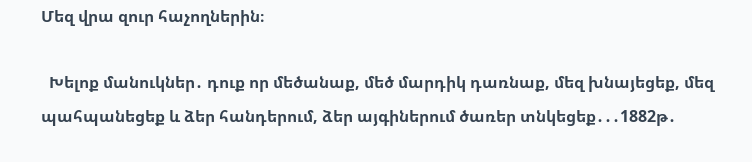Մեզ վրա զուր հաչողներին։

  Խելոք մանուկներ․ դուք որ մեծանաք, մեծ մարդիկ դառնաք, մեզ խնայեցեք, մեզ պահպանեցեք և ձեր հանդերում, ձեր այգիներում ծառեր տնկեցեք․․․1882թ․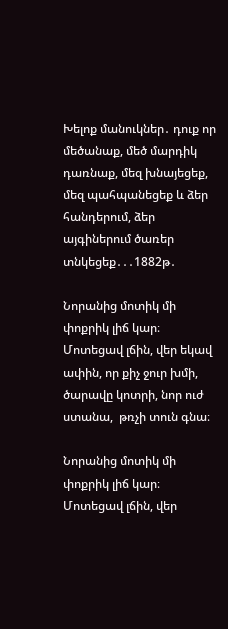Խելոք մանուկներ․ դուք որ մեծանաք, մեծ մարդիկ դառնաք, մեզ խնայեցեք, մեզ պահպանեցեք և ձեր հանդերում, ձեր այգիներում ծառեր տնկեցեք․․․1882թ․

Նորանից մոտիկ մի փոքրիկ լիճ կար։ Մոտեցավ լճին, վեր եկավ ափին, որ քիչ ջուր խմի, ծարավը կոտրի, նոր ուժ ստանա,  թռչի տուն գնա։

Նորանից մոտիկ մի փոքրիկ լիճ կար։ Մոտեցավ լճին, վեր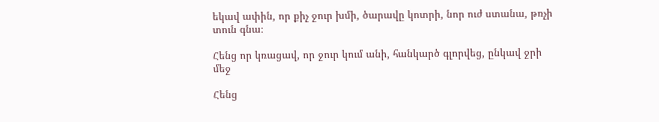եկավ ափին, որ քիչ ջուր խմի, ծարավը կոտրի, նոր ուժ ստանա, թռչի տուն գնա։

Հենց որ կռացավ, որ ջուր կում անի, հանկարծ գլորվեց, ընկավ ջրի մեջ

Հենց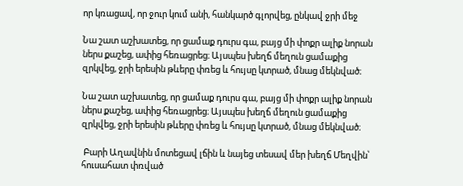որ կռացավ, որ ջուր կում անի, հանկարծ գլորվեց, ընկավ ջրի մեջ

Նա շատ աշխատեց, որ ցամաք դուրս գա, բայց մի փոքր ալիք նորան ներս քաշեց, ափից հեռացրեց։ Այսպես խեղճ մեղուն ցամաքից զրկվեց, ջրի երեսին թևերը փռեց և հույսը կտրած, մնաց մեկնված։

Նա շատ աշխատեց, որ ցամաք դուրս գա, բայց մի փոքր ալիք նորան ներս քաշեց, ափից հեռացրեց։ Այսպես խեղճ մեղուն ցամաքից զրկվեց, ջրի երեսին թևերը փռեց և հույսը կտրած, մնաց մեկնված։

 Բարի Աղավնին մոտեցավ լճին և նայեց տեսավ մեր խեղճ Մեղվին՝ հուսահատ փռված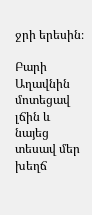ջրի երեսին։

Բարի Աղավնին մոտեցավ լճին և նայեց տեսավ մեր խեղճ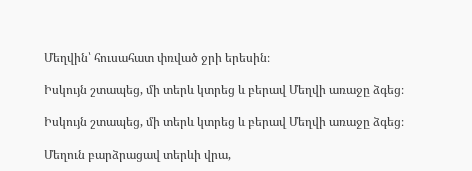Մեղվին՝ հուսահատ փռված ջրի երեսին։

Իսկույն շտապեց, մի տերև կտրեց և բերավ Մեղվի առաջը ձգեց։

Իսկույն շտապեց, մի տերև կտրեց և բերավ Մեղվի առաջը ձգեց։

Մեղուն բարձրացավ տերևի վրա,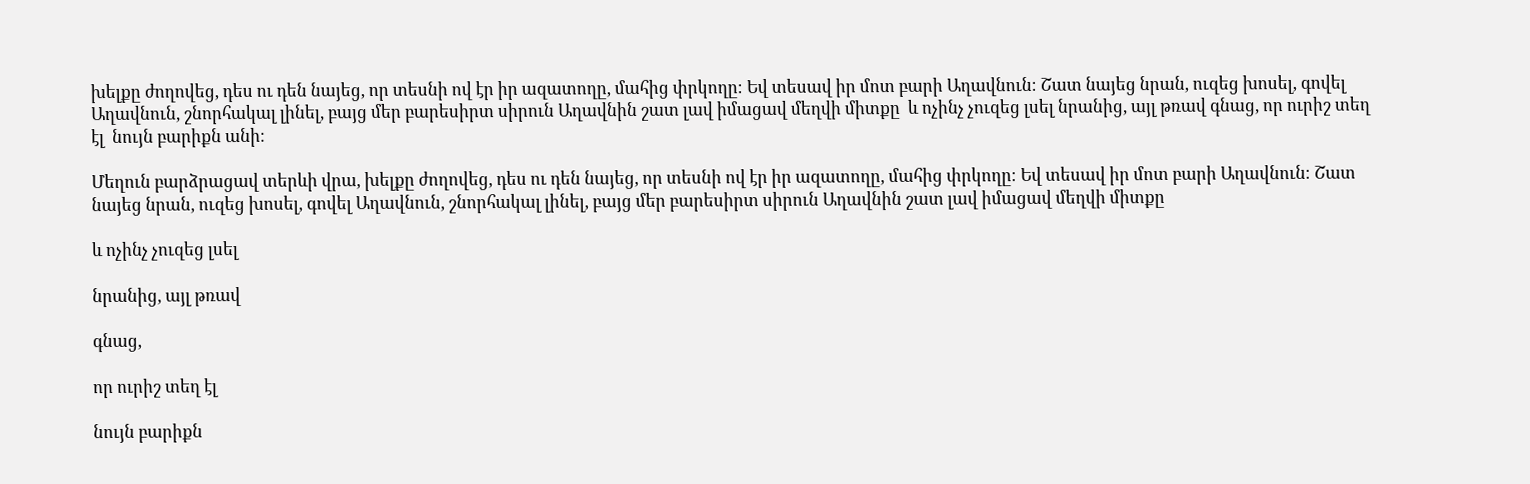խելքը ժողովեց, դես ու դեն նայեց, որ տեսնի ով էր իր ազատողը, մահից փրկողը։ Եվ տեսավ իր մոտ բարի Աղավնուն։ Շատ նայեց նրան, ուզեց խոսել, գովել Աղավնուն, շնորհակալ լինել, բայց մեր բարեսիրտ սիրուն Աղավնին շատ լավ իմացավ մեղվի միտքը  և ոչինչ չուզեց լսել նրանից, այլ թռավ գնաց, որ ուրիշ տեղ էլ  նույն բարիքն անի։

Մեղուն բարձրացավ տերևի վրա, խելքը ժողովեց, դես ու դեն նայեց, որ տեսնի ով էր իր ազատողը, մահից փրկողը։ Եվ տեսավ իր մոտ բարի Աղավնուն։ Շատ նայեց նրան, ուզեց խոսել, գովել Աղավնուն, շնորհակալ լինել, բայց մեր բարեսիրտ սիրուն Աղավնին շատ լավ իմացավ մեղվի միտքը

և ոչինչ չուզեց լսել

նրանից, այլ թռավ

գնաց,

որ ուրիշ տեղ էլ

նույն բարիքն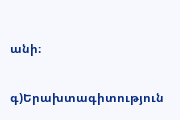անի։

գ)Երախտագիտություն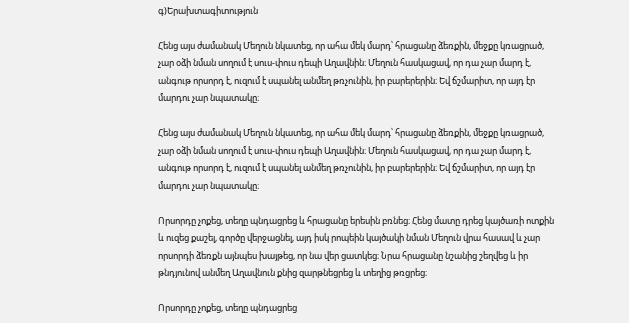գ)Երախտագիտություն

Հենց այս ժամանակ Մեղուն նկատեց, որ ահա մեկ մարդ՝ հրացանը ձեռքին, մեջքը կռացրած, չար օձի նման սողում է սուս-փուս դեպի Աղավնին։ Մեղուն հասկացավ, որ դա չար մարդ է, անգութ որսորդ է, ուզում է սպանել անմեղ թռչունին, իր բարերերին։ Եվ ճշմարիտ, որ այդ էր մարդու չար նպատակը։

Հենց այս ժամանակ Մեղուն նկատեց, որ ահա մեկ մարդ՝ հրացանը ձեռքին, մեջքը կռացրած, չար օձի նման սողում է սուս-փուս դեպի Աղավնին։ Մեղուն հասկացավ, որ դա չար մարդ է, անգութ որսորդ է, ուզում է սպանել անմեղ թռչունին, իր բարերերին։ Եվ ճշմարիտ, որ այդ էր մարդու չար նպատակը։

Որսորդը չոքեց, տեղը պնդացրեց և հրացանը երեսին բռնեց։ Հենց մատը դրեց կայծառի ոտքին և ուզեց քաշել, գործը վերջացնել, այդ իսկ րոպեին կայծակի նման Մեղուն վրա հասավ և չար որսորդի ձեռքն այնպես խայթեց, որ նա վեր ցատկեց։ Նրա հրացանը նշանից շեղվեց և իր թնդյունով անմեղ Աղավնուն քնից զարթնեցրեց և տեղից թռցրեց։

Որսորդը չոքեց, տեղը պնդացրեց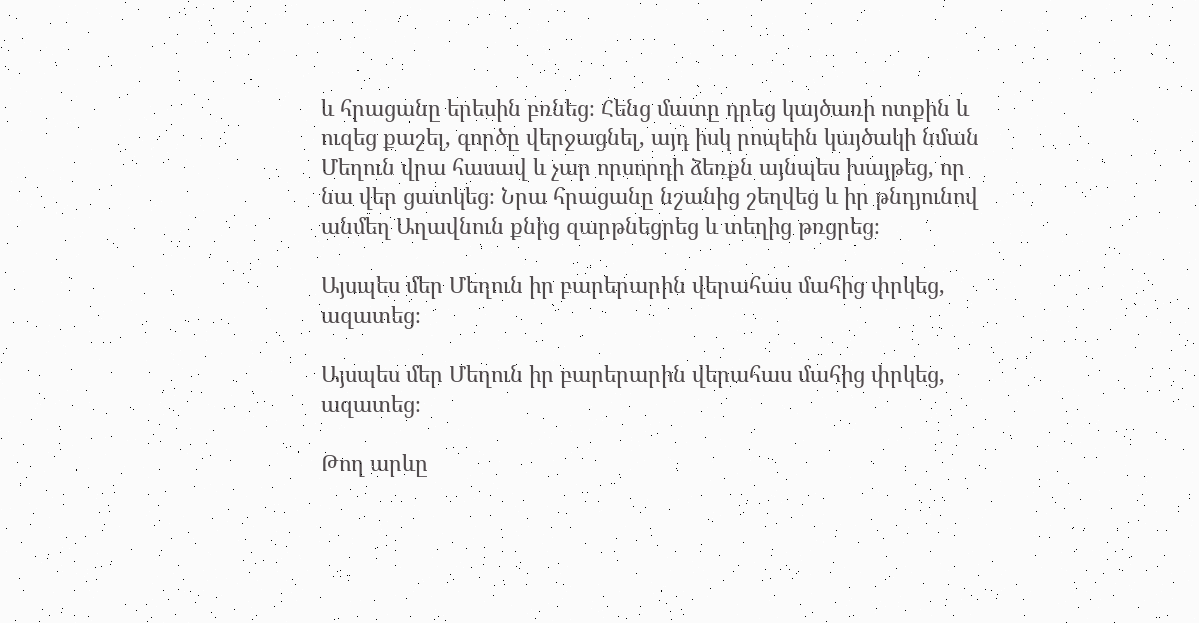և հրացանը երեսին բռնեց։ Հենց մատը դրեց կայծառի ոտքին և ուզեց քաշել, գործը վերջացնել, այդ իսկ րոպեին կայծակի նման Մեղուն վրա հասավ և չար որսորդի ձեռքն այնպես խայթեց, որ նա վեր ցատկեց։ Նրա հրացանը նշանից շեղվեց և իր թնդյունով անմեղ Աղավնուն քնից զարթնեցրեց և տեղից թռցրեց։

Այսպես մեր Մեղուն իր բարերարին վերահաս մահից փրկեց, ազատեց։

Այսպես մեր Մեղուն իր բարերարին վերահաս մահից փրկեց, ազատեց։

Թող արևը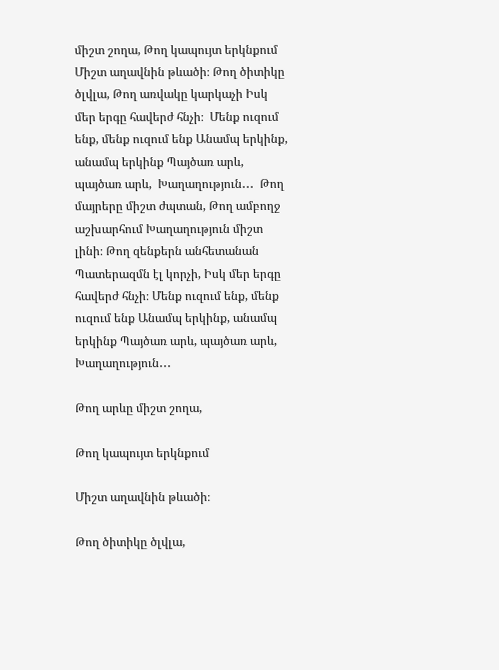միշտ շողա, Թող կապույտ երկնքում Միշտ աղավնին թևածի։ Թող ծիտիկը ծլվլա, Թող առվակը կարկաչի Իսկ մեր երգը հավերժ հնչի։  Մենք ուզում ենք, մենք ուզում ենք Անամպ երկինք, անամպ երկինք Պայծառ արև, պայծառ արև,  Խաղաղություն․․․  Թող մայրերը միշտ ժպտան, Թող ամբողջ աշխարհում Խաղաղություն միշտ լինի։ Թող զենքերն անհետանան Պատերազմն էլ կորչի, Իսկ մեր երգը հավերժ հնչի։ Մենք ուզում ենք, մենք ուզում ենք Անամպ երկինք, անամպ երկինք Պայծառ արև, պայծառ արև,  Խաղաղություն․․․

Թող արևը միշտ շողա,

Թող կապույտ երկնքում

Միշտ աղավնին թևածի։

Թող ծիտիկը ծլվլա,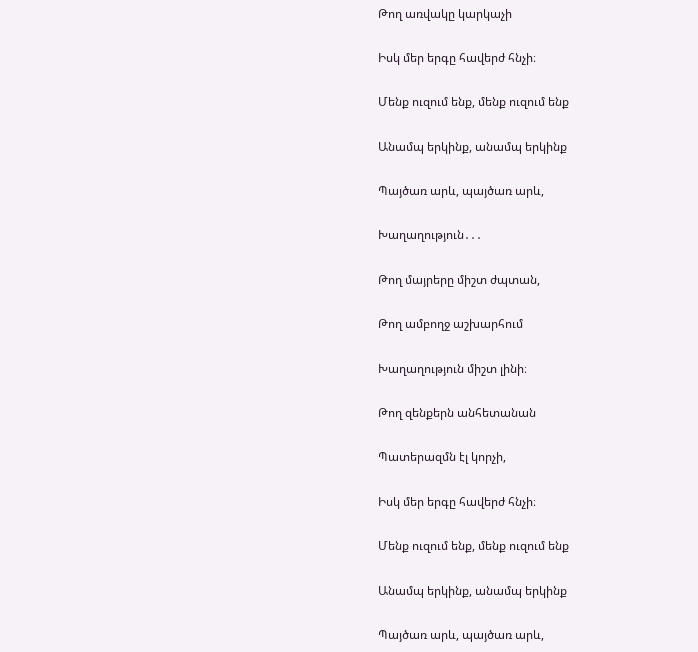Թող առվակը կարկաչի

Իսկ մեր երգը հավերժ հնչի։

Մենք ուզում ենք, մենք ուզում ենք

Անամպ երկինք, անամպ երկինք

Պայծառ արև, պայծառ արև,

Խաղաղություն․․․

Թող մայրերը միշտ ժպտան,

Թող ամբողջ աշխարհում

Խաղաղություն միշտ լինի։

Թող զենքերն անհետանան

Պատերազմն էլ կորչի,

Իսկ մեր երգը հավերժ հնչի։

Մենք ուզում ենք, մենք ուզում ենք

Անամպ երկինք, անամպ երկինք

Պայծառ արև, պայծառ արև,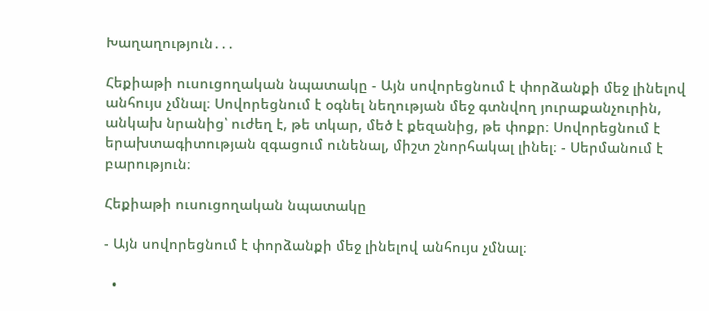Խաղաղություն․․․

Հեքիաթի ուսուցողական նպատակը - Այն սովորեցնում է փորձանքի մեջ լինելով անհույս չմնալ։ Սովորեցնում է օգնել նեղության մեջ գտնվող յուրաքանչուրին, անկախ նրանից՝ ուժեղ է, թե տկար, մեծ է քեզանից, թե փոքր։ Սովորեցնում է երախտագիտության զգացում ունենալ, միշտ շնորհակալ լինել։ - Սերմանում է բարություն։

Հեքիաթի ուսուցողական նպատակը

- Այն սովորեցնում է փորձանքի մեջ լինելով անհույս չմնալ։

  •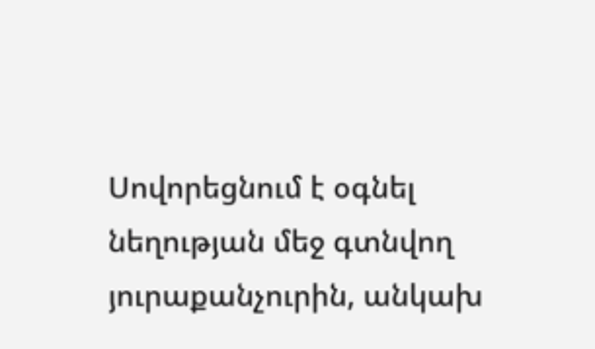Սովորեցնում է օգնել նեղության մեջ գտնվող յուրաքանչուրին, անկախ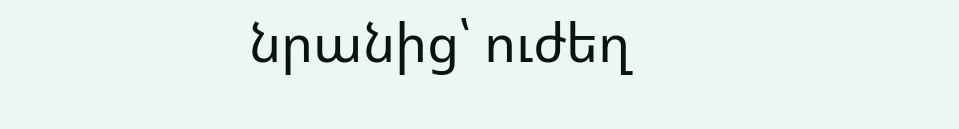նրանից՝ ուժեղ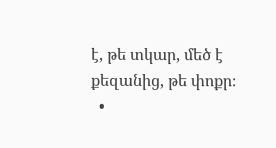է, թե տկար, մեծ է քեզանից, թե փոքր։
  •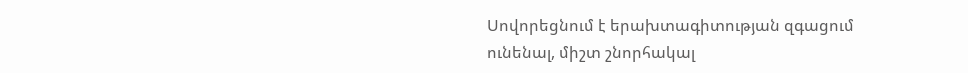Սովորեցնում է երախտագիտության զգացում ունենալ, միշտ շնորհակալ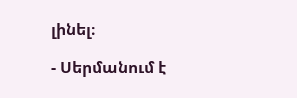լինել։

- Սերմանում է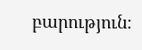բարություն։